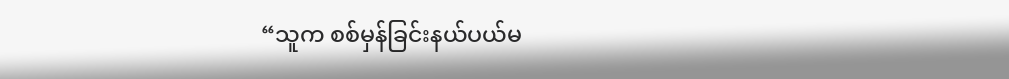“သူက စစ်မှန်ခြင်းနယ်ပယ်မ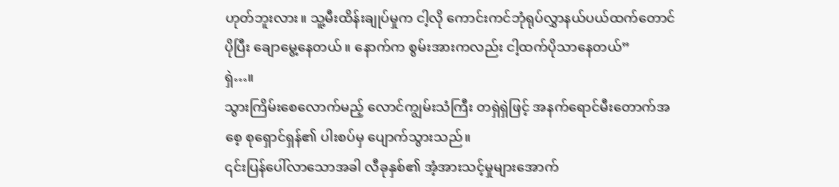ဟုတ်ဘူးလား။ သူ့မီးထိန်းချုပ်မှုက ငါ့လို ကောင်းကင်ဘုံရုပ်လွှာနယ်ပယ်ထက်တောင် ပိုပြီး ချောမွေ့နေတယ်။ နောက်က စွမ်းအားကလည်း ငါ့ထက်ပိုသာနေတယ်”
ရှဲ…။
သွားကြိမ်းစေလောက်မည့် လောင်ကျွမ်းသံကြီး တရှဲရှဲဖြင့် အနက်ရောင်မီးတောက်အစေ့ စုရှောင်ရှန်၏ ပါးစပ်မှ ပျောက်သွားသည်။
၎င်းပြန်ပေါ်လာသောအခါ လီခုနှစ်၏ အံ့အားသင့်မှုများအောက်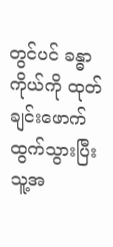တွင်ပင် ခန္ဓာကိုယ်ကို ထုတ်ချင်းဖောက်ထွက်သွားပြီး သူ့အ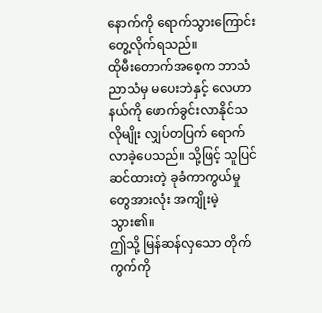နောက်ကို ရောက်သွားကြောင်းတွေ့လိုက်ရသည်။
ထိုမီးတောက်အစေ့က ဘာသံညာသံမှ မပေးဘဲနှင့် လေဟာနယ်ကို ဖောက်ခွင်းလာနိုင်သလိုမျိုး လျှပ်တပြက် ရောက်လာခဲ့ပေသည်။ သို့ဖြင့် သူပြင်ဆင်ထားတဲ့ ခုခံကာကွယ်မှုတွေအားလုံး အကျိုးမဲ့သွား၏။
ဤသို့ မြန်ဆန်လှသော တိုက်ကွက်ကို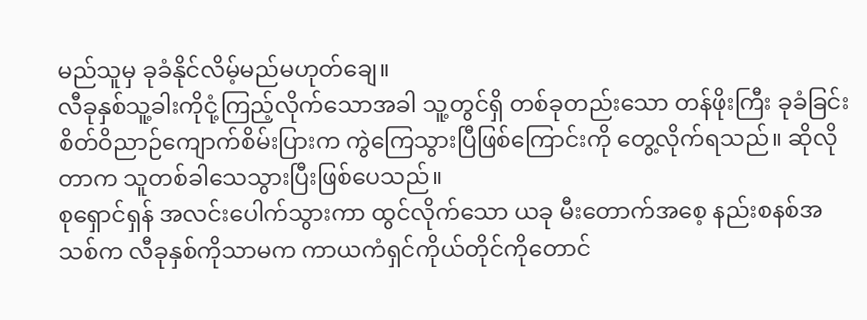မည်သူမှ ခုခံနိုင်လိမ့်မည်မဟုတ်ချေ။
လီခုနှစ်သူ့ခါးကိုငုံ့ကြည့်လိုက်သောအခါ သူ့တွင်ရှိ တစ်ခုတည်းသော တန်ဖိုးကြီး ခုခံခြင်းစိတ်ဝိညာဉ်ကျောက်စိမ်းပြားက ကွဲကြေသွားပြီဖြစ်ကြောင်းကို တွေ့လိုက်ရသည်။ ဆိုလိုတာက သူတစ်ခါသေသွားပြီးဖြစ်ပေသည်။
စုရှောင်ရှန် အလင်းပေါက်သွားကာ ထွင်လိုက်သော ယခု မီးတောက်အစေ့ နည်းစနစ်အသစ်က လီခုနှစ်ကိုသာမက ကာယကံရှင်ကိုယ်တိုင်ကိုတောင်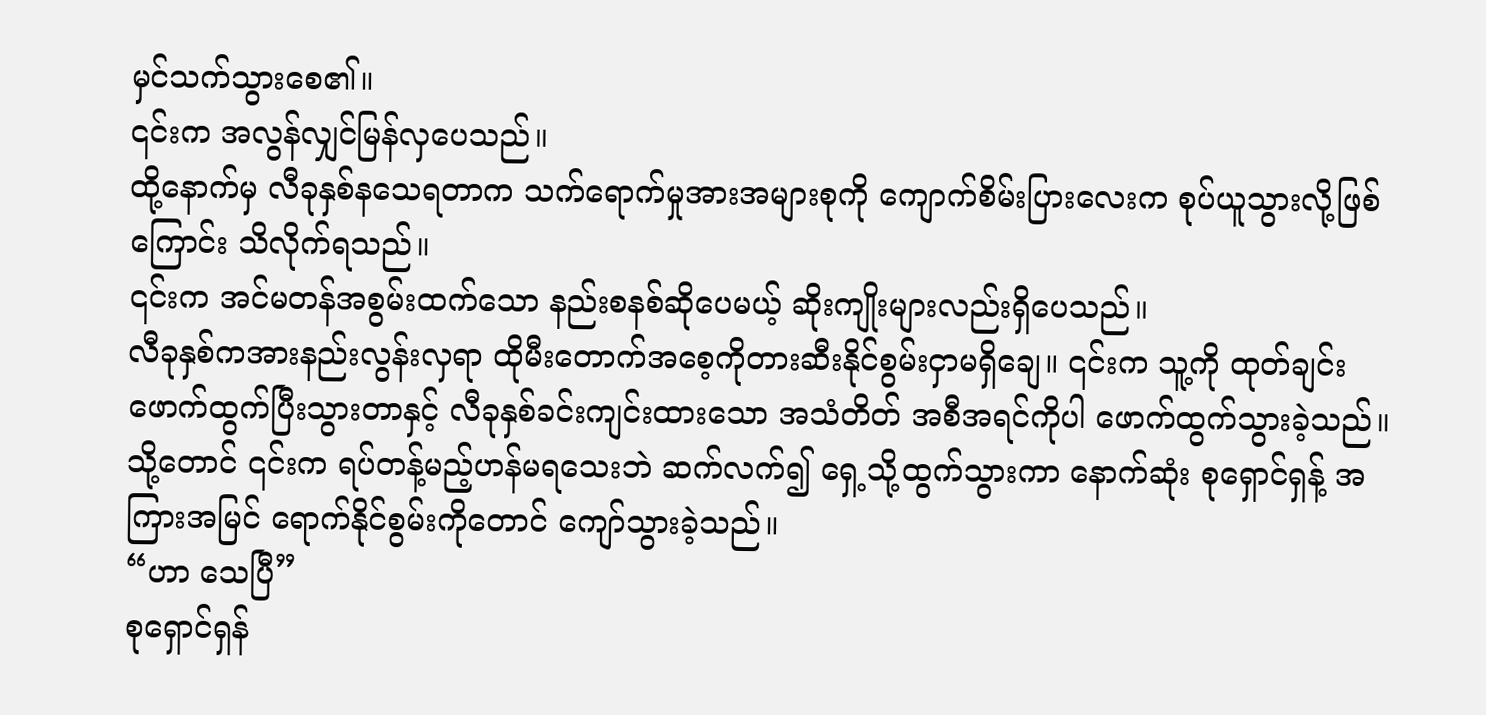မှင်သက်သွားစေ၏။
၎င်းက အလွန်လျှင်မြန်လှပေသည်။
ထို့နောက်မှ လီခုနှစ်နသေရတာက သက်ရောက်မှုအားအများစုကို ကျောက်စိမ်းပြားလေးက စုပ်ယူသွားလို့ဖြစ်ကြောင်း သိလိုက်ရသည်။
၎င်းက အင်မတန်အစွမ်းထက်သော နည်းစနစ်ဆိုပေမယ့် ဆိုးကျိုးများလည်းရှိပေသည်။
လီခုနှစ်ကအားနည်းလွန်းလှရာ ထိုမီးတောက်အစေ့ကိုတားဆီးနိုင်စွမ်းငှာမရှိချေ။ ၎င်းက သူ့ကို ထုတ်ချင်းဖောက်ထွက်ပြီးသွားတာနှင့် လီခုနှစ်ခင်းကျင်းထားသော အသံတိတ် အစီအရင်ကိုပါ ဖောက်ထွက်သွားခဲ့သည်။
သို့တောင် ၎င်းက ရပ်တန့်မည့်ဟန်မရသေးဘဲ ဆက်လက်၍ ရှေ့သို့ထွက်သွားကာ နောက်ဆုံး စုရှောင်ရှန့် အကြားအမြင် ရောက်နိုင်စွမ်းကိုတောင် ကျော်သွားခဲ့သည်။
“ဟာ သေပြီ”
စုရှောင်ရှန်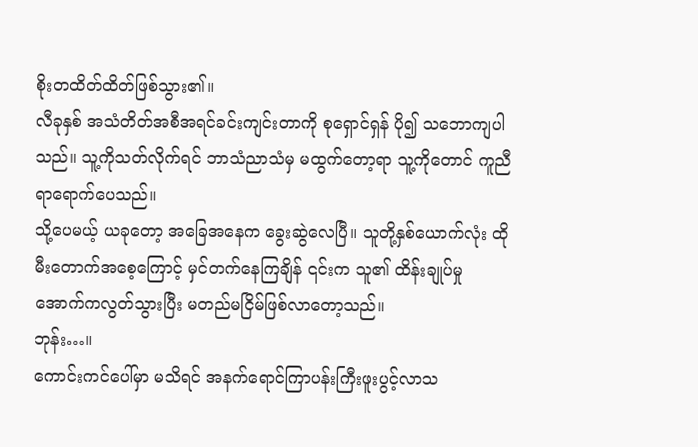စိုးတထိတ်ထိတ်ဖြစ်သွား၏။
လီခုနှစ် အသံတိတ်အစီအရင်ခင်းကျင်းတာကို စုရှောင်ရှန် ပို၍ သဘောကျပါသည်။ သူ့ကိုသတ်လိုက်ရင် ဘာသံညာသံမှ မထွက်တော့ရာ သူ့ကိုတောင် ကူညီရာရောက်ပေသည်။
သို့ပေမယ့် ယခုတော့ အခြေအနေက ခွေးဆွဲလေပြီ။ သူတို့နှစ်ယောက်လုံး ထိုမီးတောက်အစေ့ကြောင့် မှင်တက်နေကြချိန် ၎င်းက သူ၏ ထိန်းချုပ်မှုအောက်ကလွတ်သွားပြီး မတည်မငြိမ်ဖြစ်လာတော့သည်။
ဘုန်း…။
ကောင်းကင်ပေါ်မှာ မသိရင် အနက်ရောင်ကြာပန်းကြီးဖူးပွင့်လာသ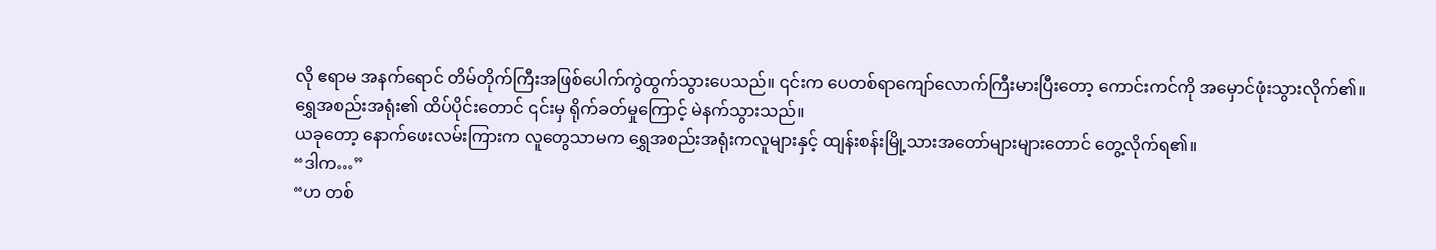လို ဧရာမ အနက်ရောင် တိမ်တိုက်ကြီးအဖြစ်ပေါက်ကွဲထွက်သွားပေသည်။ ၎င်းက ပေတစ်ရာကျော်လောက်ကြီးမားပြီးတော့ ကောင်းကင်ကို အမှောင်ဖုံးသွားလိုက်၏။
ရွှေအစည်းအရုံး၏ ထိပ်ပိုင်းတောင် ၎င်းမှ ရိုက်ခတ်မှုကြောင့် မဲနက်သွားသည်။
ယခုတော့ နောက်ဖေးလမ်းကြားက လူတွေသာမက ရွှေအစည်းအရုံးကလူများနှင့် ထျန်းစန်းမြို့သားအတော်များများတောင် တွေ့လိုက်ရ၏။
“ဒါက…”
“ဟ တစ်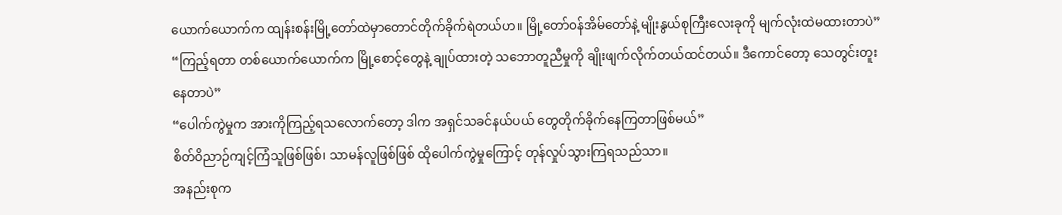ယောက်ယောက်က ထျန်းစန်းမြို့တော်ထဲမှာတောင်တိုက်ခိုက်ရဲတယ်ဟ။ မြို့တော်၀န်အိမ်တော်နဲ့ မျိုးနွယ်စုကြီးလေးခုကို မျက်လုံးထဲမထားတာပဲ”
“ကြည့်ရတာ တစ်ယောက်ယောက်က မြို့စောင့်တွေနဲ့ ချုပ်ထားတဲ့ သဘောတူညီမှုကို ချိုးဖျက်လိုက်တယ်ထင်တယ်။ ဒီကောင်တော့ သေတွင်းတူးနေတာပဲ”
“ပေါက်ကွဲမှုက အားကိုကြည့်ရသလောက်တော့ ဒါက အရှင်သခင်နယ်ပယ် တွေတိုက်ခိုက်နေကြတာဖြစ်မယ်”
စိတ်ဝိညာဉ်ကျင့်ကြံသူဖြစ်ဖြစ်၊ သာမန်လူဖြစ်ဖြစ် ထိုပေါက်ကွဲမှုကြောင့် တုန်လှုပ်သွားကြရသည်သာ။
အနည်းစုက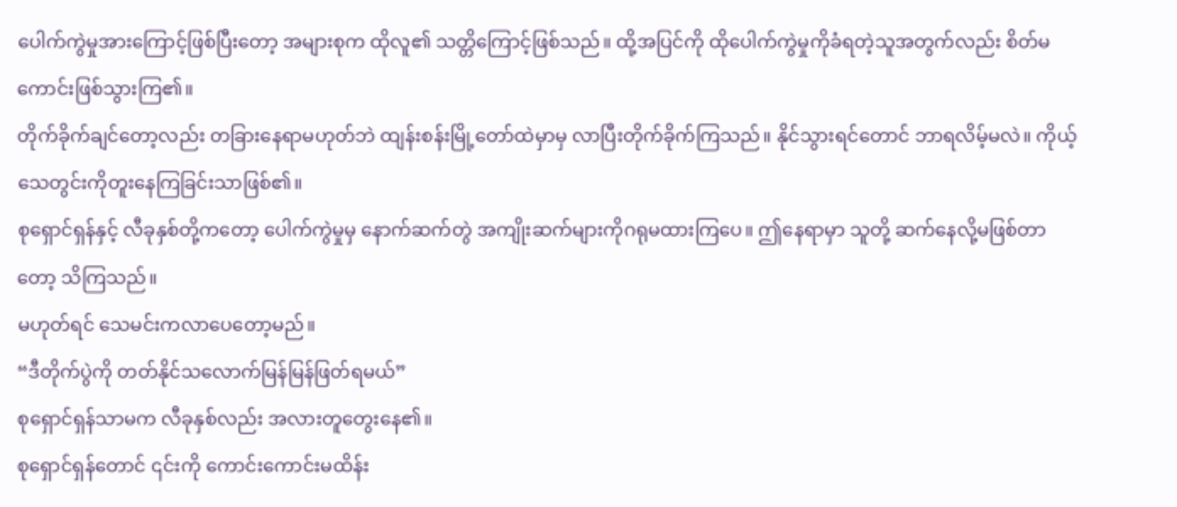ပေါက်ကွဲမှုအားကြောင့်ဖြစ်ပြီးတော့ အများစုက ထိုလူ၏ သတ္တိကြောင့်ဖြစ်သည်။ ထို့အပြင်ကို ထိုပေါက်ကွဲမှုကိုခံရတဲ့သူအတွက်လည်း စိတ်မကောင်းဖြစ်သွားကြ၏။
တိုက်ခိုက်ချင်တော့လည်း တခြားနေရာမဟုတ်ဘဲ ထျန်းစန်းမြို့တော်ထဲမှာမှ လာပြီးတိုက်ခိုက်ကြသည်။ နိုင်သွားရင်တောင် ဘာရလိမ့်မလဲ။ ကိုယ့်သေတွင်းကိုတူးနေကြခြင်းသာဖြစ်၏။
စုရှောင်ရှန်နှင့် လီခုနှစ်တို့ကတော့ ပေါက်ကွဲမှုမှ နောက်ဆက်တွဲ အကျိုးဆက်များကိုဂရုမထားကြပေ။ ဤနေရာမှာ သူတို့ ဆက်နေလို့မဖြစ်တာတော့ သိကြသည်။
မဟုတ်ရင် သေမင်းကလာပေတော့မည်။
“ဒီတိုက်ပွဲကို တတ်နိုင်သလောက်မြန်မြန်ဖြတ်ရမယ်”
စုရှောင်ရှန်သာမက လီခုနှစ်လည်း အလားတူတွေးနေ၏။
စုရှောင်ရှန်တောင် ၎င်းကို ကောင်းကောင်းမထိန်း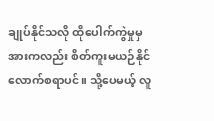ချုပ်နိုင်သလို ထိုပေါက်ကွဲမှုမှအားကလည်း စိတ်ကူးမယဉ်နိုင်လောက်စရာပင်။ သို့ပေမယ့် လူ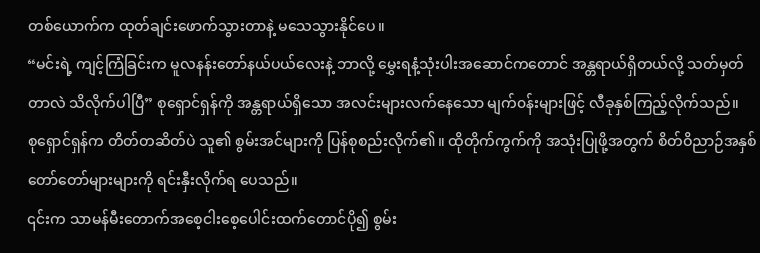တစ်ယောက်က ထုတ်ချင်းဖောက်သွားတာနဲ့ မသေသွားနိုင်ပေ။
“မင်းရဲ့ ကျင့်ကြံခြင်းက မူလနန်းတော်နယ်ပယ်လေးနဲ့ ဘာလို့ မွှေးရနံ့သုံးပါးအဆောင်ကတောင် အန္တရာယ်ရှိတယ်လို့ သတ်မှတ်တာလဲ သိလိုက်ပါပြီ” စုရှောင်ရှန်ကို အန္တရာယ်ရှိသော အလင်းများလက်နေသော မျက်၀န်းများဖြင့် လီခုနှစ်ကြည့်လိုက်သည်။
စုရှောင်ရှန်က တိတ်တဆိတ်ပဲ သူ၏ စွမ်းအင်များကို ပြန်စုစည်းလိုက်၏။ ထိုတိုက်ကွက်ကို အသုံးပြုဖို့အတွက် စိတ်ဝိညာဉ်အနှစ်တော်တော်များများကို ရင်းနှီးလိုက်ရ ပေသည်။
၎င်းက သာမန်မီးတောက်အစေ့ငါးစေ့ပေါင်းထက်တောင်ပို၍ စွမ်း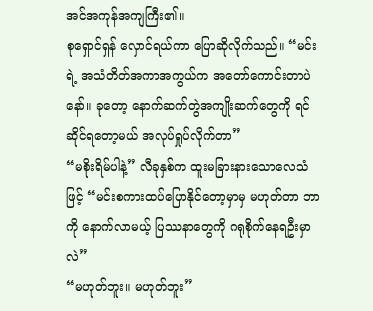အင်အကုန်အကျကြီး၏။
စုရှောင်ရှန် လှောင်ရယ်ကာ ပြောဆိုလိုက်သည်။ “မင်းရဲ့ အသံတိတ်အကာအကွယ်က အတော်ကောင်းတာပဲနော်။ ခုတော့ နောက်ဆက်တွဲအကျိုးဆက်တွေကို ရင်ဆိုင်ရတော့မယ် အလုပ်ရှုပ်လိုက်တာ”
“မစိုးရိမ်ပါနဲ့” လီခုနှစ်က ထူးမခြားနားသောလေသံဖြင့် “မင်းစကားထပ်ပြောနိုင်တော့မှာမှ မဟုတ်တာ ဘာကို နောက်လာမယ့် ပြဿနာတွေကို ဂရုစိုက်နေရဦးမှာလဲ”
“မဟုတ်ဘူး။ မဟုတ်ဘူး”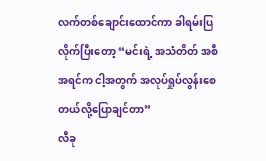လက်တစ်ချောင်းထောင်ကာ ခါရမ်းပြလိုက်ပြီးတော့ “မင်းရဲ့ အသံတိတ် အစီအရင်က ငါ့အတွက် အလုပ်ရှုပ်လွန်းစေတယ်လို့ပြောချင်တာ”
လီခု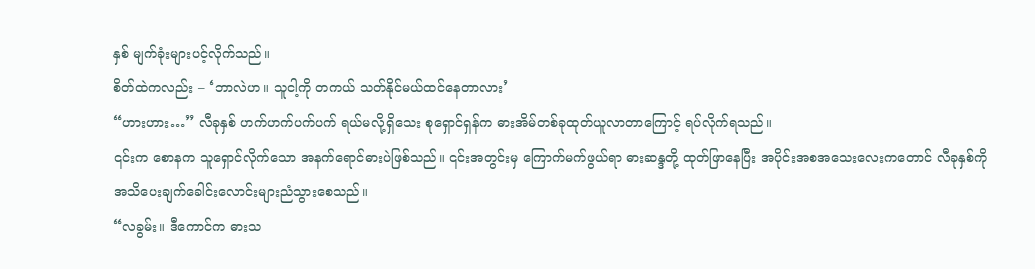နှစ် မျက်ခုံးများပင့်လိုက်သည်။
စိတ်ထဲကလည်း – ‘ဘာလဲဟ။ သူငါ့ကို တကယ် သတ်နိုင်မယ်ထင်နေတာလား’
“ဟားဟား…” လီခုနှစ် ဟက်ဟက်ပက်ပက် ရယ်မလို့ရှိသေး စုရှောင်ရှန်က ဓားအိမ်တစ်ခုထုတ်ယူလာတာကြောင့် ရပ်လိုက်ရသည်။
၎င်းက စောနက သူရှောင်လိုက်သော အနက်ရောင်ဓားပဲဖြစ်သည်။ ၎င်းအတွင်းမှ ကြောက်မက်ဖွယ်ရာ ဓားဆန္ဒတို့ ထုတ်ဖြာနေပြီး အပိုင်းအစအသေးလေးကတောင် လီခုနှစ်ကို အသိပေးချက်ခေါင်းလောင်းများညံသွားစေသည်။
“လခွမ်း။ ဒီကောင်က ဓားသ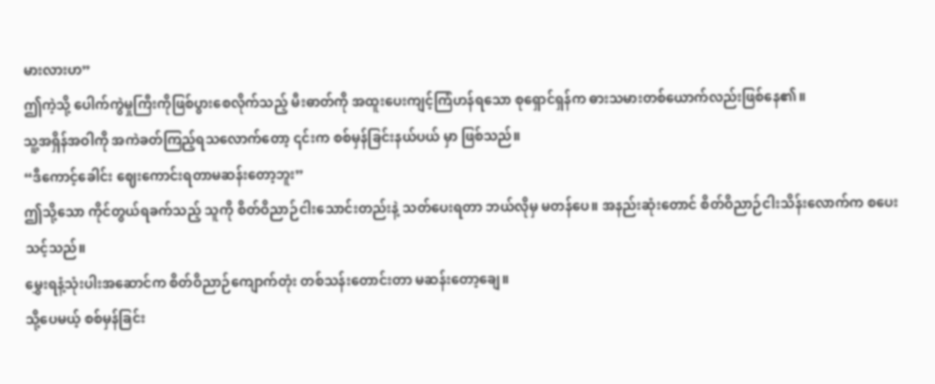မားလားဟ”
ဤကဲ့သို့ ပေါက်ကွဲမှုကြီးကိုဖြစ်ပွားစေလိုက်သည့် မီးဓာတ်ကို အထူးပေးကျင့်ကြံဟန်ရသော စုရှောင်ရှန်က ဓားသမားတစ်ယောက်လည်းဖြစ်နေ၏။
သူ့အရှိန်အဝါကို အကဲခတ်ကြည့်ရသလောက်တော့ ၎င်းက စစ်မှန်ခြင်းနယ်ပယ် မှာ ဖြစ်သည်။
“ဒီကောင့်ခေါင်း ဈေးကောင်းရတာမဆန်းတော့ဘူး”
ဤသို့သော ကိုင်တွယ်ရခက်သည့် သူကို စိတ်ဝိညာဉ်ငါးသောင်းတည်းနဲ့ သတ်ပေးရတာ ဘယ်လိုမှ မတန်ပေ။ အနည်းဆုံးတောင် စိတ်ဝိညာဉ်ငါးသိန်းလောက်က စပေးသင့်သည်။
မွှေးရနံ့သုံးပါးအဆောင်က စိတ်ဝိညာဉ်ကျောက်တုံး တစ်သန်းတောင်းတာ မဆန်းတော့ချေ။
သို့ပေမယ့် စစ်မှန်ခြင်း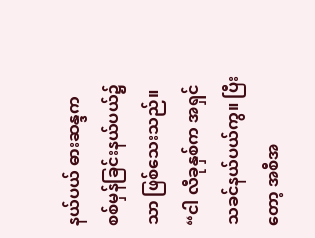နယ်ပယ် ဓားဆန္ဒက စစ်မှန်ခြင်းနယ်ပယ်၌သာ ဖြစ်သေးသည်။
“ငါ လီခုနှစ်က အရှင်သခင်နယ်ပယ်ကွ။ ပြီးတော့ အစီအ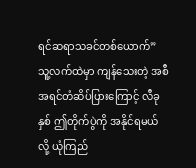ရင်ဆရာသခင်တစ်ယောက်”
သူ့လက်ထဲမှာ ကျန်သေးတဲ့ အစီအရင်တံဆိပ်ပြားကြောင့် လီခုနှစ် ဤတိုက်ပွဲကို အနိုင်ရမယ်လို့ ယုံကြည်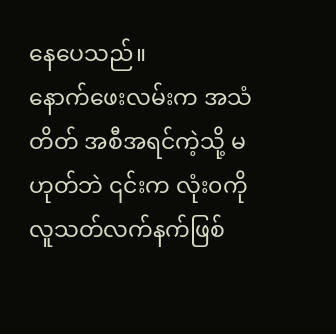နေပေသည်။
နောက်ဖေးလမ်းက အသံတိတ် အစီအရင်ကဲ့သို့ မဟုတ်ဘဲ ၎င်းက လုံး၀ကို လူသတ်လက်နက်ဖြစ်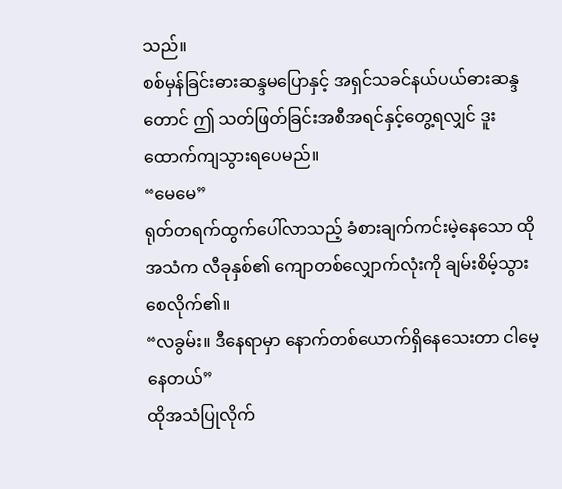သည်။
စစ်မှန်ခြင်းဓားဆန္ဒမပြောနှင့် အရှင်သခင်နယ်ပယ်ဓားဆန္ဒတောင် ဤ သတ်ဖြတ်ခြင်းအစီအရင်နှင့်တွေ့ရလျှင် ဒူးထောက်ကျသွားရပေမည်။
“မေမေ”
ရုတ်တရက်ထွက်ပေါ်လာသည့် ခံစားချက်ကင်းမဲ့နေသော ထိုအသံက လီခုနှစ်၏ ကျောတစ်လျှောက်လုံးကို ချမ်းစိမ့်သွားစေလိုက်၏။
“လခွမ်း။ ဒီနေရာမှာ နောက်တစ်ယောက်ရှိနေသေးတာ ငါမေ့နေတယ်”
ထိုအသံပြုလိုက်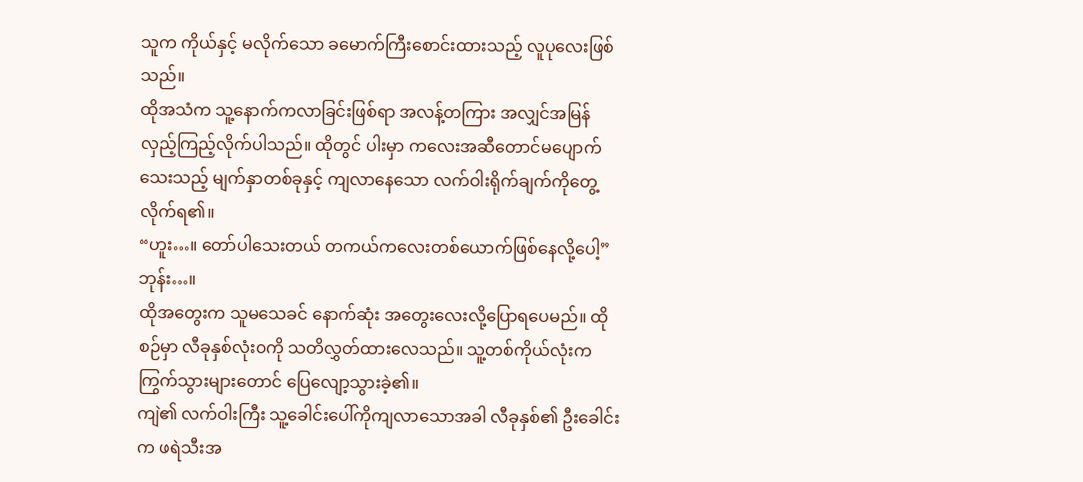သူက ကိုယ်နှင့် မလိုက်သော ခမောက်ကြီးစောင်းထားသည့် လူပုလေးဖြစ်သည်။
ထိုအသံက သူ့နောက်ကလာခြင်းဖြစ်ရာ အလန့်တကြား အလျှင်အမြန်လှည့်ကြည့်လိုက်ပါသည်။ ထိုတွင် ပါးမှာ ကလေးအဆီတောင်မပျောက်သေးသည့် မျက်နှာတစ်ခုနှင့် ကျလာနေသော လက်ဝါးရိုက်ချက်ကိုတွေ့လိုက်ရ၏။
“ဟူး…။ တော်ပါသေးတယ် တကယ်ကလေးတစ်ယောက်ဖြစ်နေလို့ပေါ့”
ဘုန်း…။
ထိုအတွေးက သူမသေခင် နောက်ဆုံး အတွေးလေးလို့ပြောရပေမည်။ ထိုစဉ်မှာ လီခုနှစ်လုံး၀ကို သတိလွှတ်ထားလေသည်။ သူ့တစ်ကိုယ်လုံးက ကြွက်သွားများတောင် ပြေလျော့သွားခဲ့၏။
ကျဲ၏ လက်ဝါးကြီး သူ့ခေါင်းပေါ်ကိုကျလာသောအခါ လီခုနှစ်၏ ဦးခေါင်းက ဖရဲသီးအ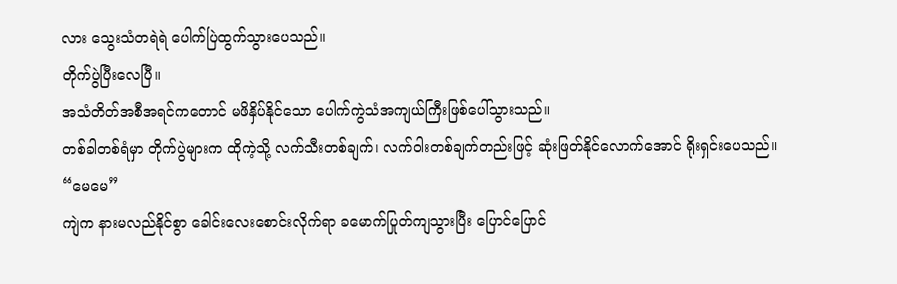လား သွေးသံတရဲရဲ ပေါက်ပြဲထွက်သွားပေသည်။
တိုက်ပွဲပြီးလေပြီ။
အသံတိတ်အစီအရင်ကတောင် မဖိနှိပ်နိုင်သော ပေါက်ကွဲသံအကျယ်ကြီးဖြစ်ပေါ်သွားသည်။
တစ်ခါတစ်ရံမှာ တိုက်ပွဲများက ထိုကဲ့သို့ လက်သီးတစ်ချက်၊ လက်ဝါးတစ်ချက်တည်းဖြင့် ဆုံးဖြတ်နိုင်လောက်အောင် ရိုးရှင်းပေသည်။
“မေမေ”
ကျဲက နားမလည်နိုင်စွာ ခေါင်းလေးစောင်းလိုက်ရာ ခမောက်ပြုတ်ကျသွားပြီး ပြောင်ပြောင်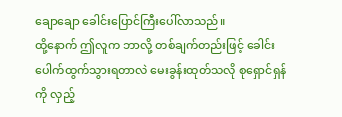ချောချော ခေါင်းပြောင်ကြီးပေါ်လာသည်။
ထို့နောက် ဤလူက ဘာလို့ တစ်ချက်တည်းဖြင့် ခေါင်းပေါက်ထွက်သွားရတာလဲ မေးခွန်းထုတ်သလို စုရှောင်ရှန်ကို လှည့်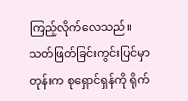ကြည့်လိုက်လေသည်။
သတ်ဖြတ်ခြင်းကွင်းပြင်မှာတုန်းက စုရှောင်ရှန်ကို ရိုက်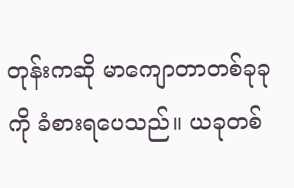တုန်းကဆို မာကျောတာတစ်ခုခုကို ခံစားရပေသည်။ ယခုတစ်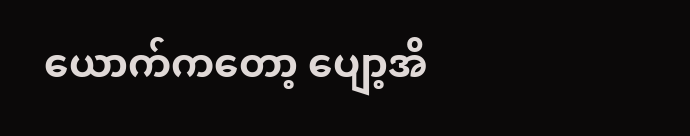ယောက်ကတော့ ပျော့အိ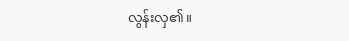လွန်းလှ၏။